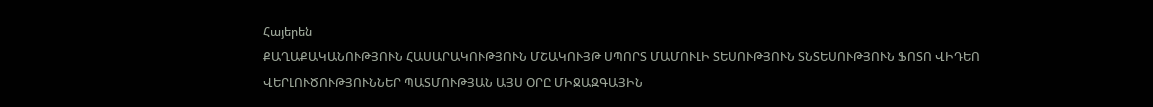Հայերեն
ՔԱՂԱՔԱԿԱՆՈՒԹՅՈՒՆ ՀԱՍԱՐԱԿՈՒԹՅՈՒՆ ՄՇԱԿՈՒՅԹ ՍՊՈՐՏ ՄԱՄՈՒԼԻ ՏԵՍՈՒԹՅՈՒՆ ՏՆՏԵՍՈՒԹՅՈՒՆ ՖՈՏՈ ՎԻԴԵՈ ՎԵՐԼՈՒԾՈՒԹՅՈՒՆՆԵՐ ՊԱՏՄՈՒԹՅԱՆ ԱՅՍ ՕՐԸ ՄԻՋԱԶԳԱՅԻՆ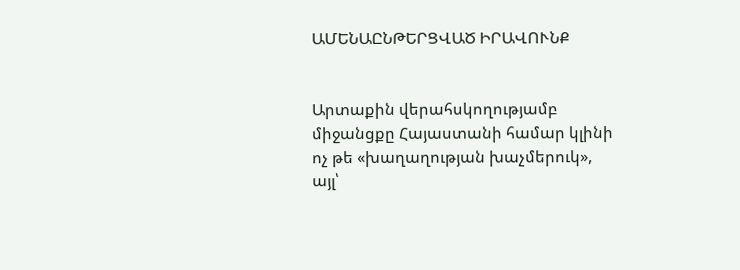ԱՄԵՆԱԸՆԹԵՐՑՎԱԾ ԻՐԱՎՈՒՆՔ


Արտաքին վերահսկողությամբ միջանցքը Հայաստանի համար կլինի ոչ թե «խաղաղության խաչմերուկ», այլ՝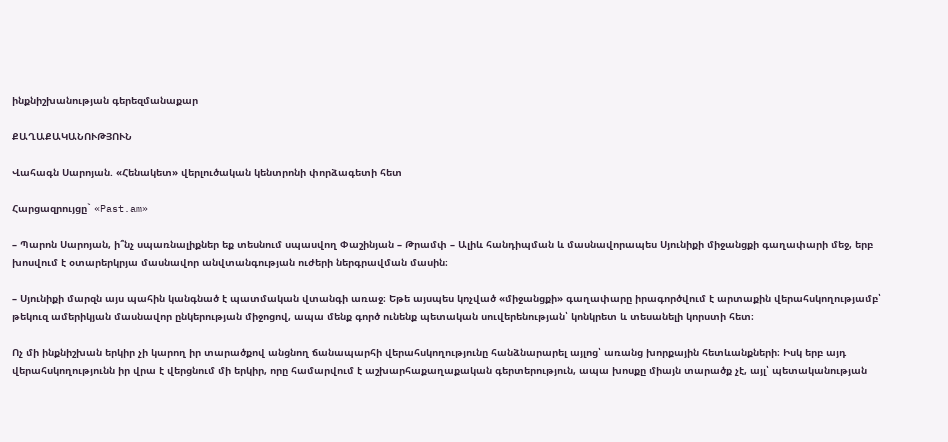ինքնիշխանության գերեզմանաքար

ՔԱՂԱՔԱԿԱՆՈՒԹՅՈՒՆ

Վահագն Սարոյան. «Հենակետ» վերլուծական կենտրոնի փորձագետի հետ

Հարցազրույցը` «Past.am»

– Պարոն Սարոյան, ի՞նչ սպառնալիքներ եք տեսնում սպասվող Փաշինյան – Թրամփ – Ալիև հանդիպման և մասնավորապես Սյունիքի միջանցքի գաղափարի մեջ, երբ խոսվում է օտարերկրյա մասնավոր անվտանգության ուժերի ներգրավման մասին։

– Սյունիքի մարզն այս պահին կանգնած է պատմական վտանգի առաջ։ Եթե այսպես կոչված «միջանցքի» գաղափարը իրագործվում է արտաքին վերահսկողությամբ՝ թեկուզ ամերիկյան մասնավոր ընկերության միջոցով, ապա մենք գործ ունենք պետական սուվերենության՝ կոնկրետ և տեսանելի կորստի հետ։

Ոչ մի ինքնիշխան երկիր չի կարող իր տարածքով անցնող ճանապարհի վերահսկողությունը հանձնարարել այլոց՝ առանց խորքային հետևանքների։ Իսկ երբ այդ վերահսկողությունն իր վրա է վերցնում մի երկիր, որը համարվում է աշխարհաքաղաքական գերտերություն, ապա խոսքը միայն տարածք չէ, այլ՝ պետականության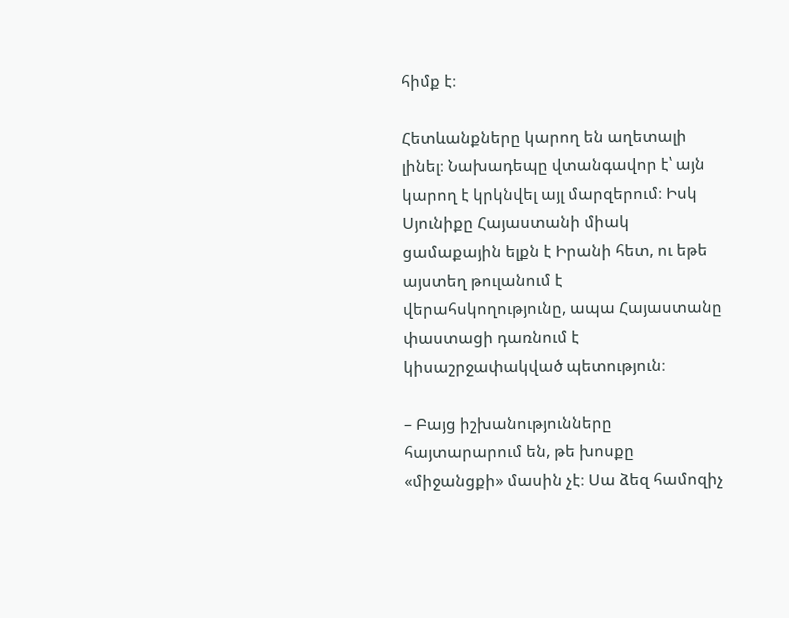հիմք է։

Հետևանքները կարող են աղետալի լինել։ Նախադեպը վտանգավոր է՝ այն կարող է կրկնվել այլ մարզերում։ Իսկ Սյունիքը Հայաստանի միակ ցամաքային ելքն է Իրանի հետ, ու եթե այստեղ թուլանում է վերահսկողությունը, ապա Հայաստանը փաստացի դառնում է կիսաշրջափակված պետություն։

– Բայց իշխանությունները հայտարարում են, թե խոսքը «միջանցքի» մասին չէ։ Սա ձեզ համոզիչ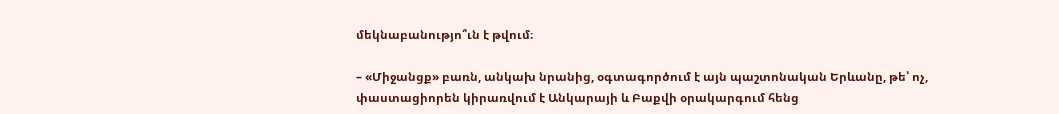մեկնաբանությո՞ւն է թվում։

– «Միջանցք» բառն, անկախ նրանից, օգտագործում է այն պաշտոնական Երևանը, թե՝ ոչ, փաստացիորեն կիրառվում է Անկարայի և Բաքվի օրակարգում հենց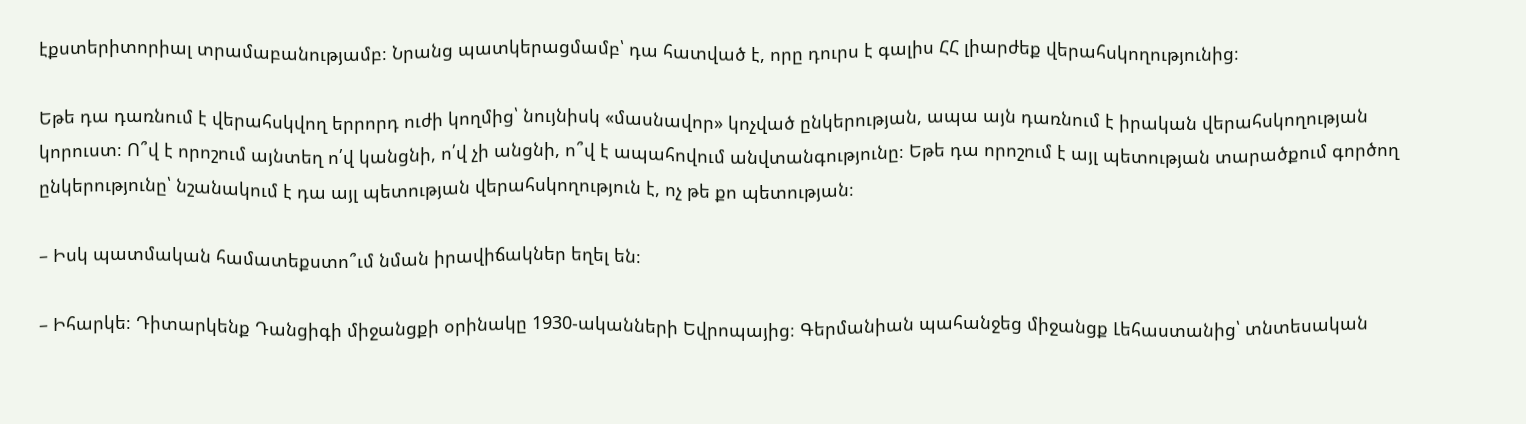էքստերիտորիալ տրամաբանությամբ։ Նրանց պատկերացմամբ՝ դա հատված է, որը դուրս է գալիս ՀՀ լիարժեք վերահսկողությունից։

Եթե դա դառնում է վերահսկվող երրորդ ուժի կողմից՝ նույնիսկ «մասնավոր» կոչված ընկերության, ապա այն դառնում է իրական վերահսկողության կորուստ։ Ո՞վ է որոշում այնտեղ ո՛վ կանցնի, ո՛վ չի անցնի, ո՞վ է ապահովում անվտանգությունը։ Եթե դա որոշում է այլ պետության տարածքում գործող ընկերությունը՝ նշանակում է դա այլ պետության վերահսկողություն է, ոչ թե քո պետության։

– Իսկ պատմական համատեքստո՞ւմ նման իրավիճակներ եղել են։

– Իհարկե։ Դիտարկենք Դանցիգի միջանցքի օրինակը 1930-ականների Եվրոպայից։ Գերմանիան պահանջեց միջանցք Լեհաստանից՝ տնտեսական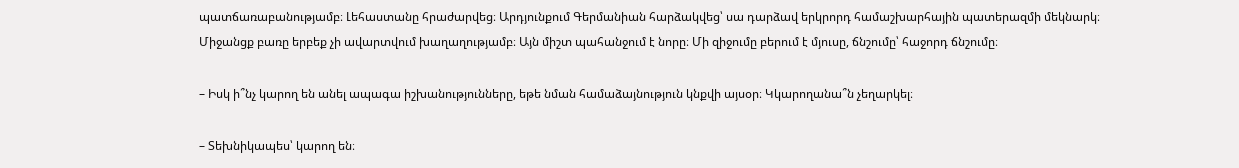պատճառաբանությամբ։ Լեհաստանը հրաժարվեց։ Արդյունքում Գերմանիան հարձակվեց՝ սա դարձավ երկրորդ համաշխարհային պատերազմի մեկնարկ։ Միջանցք բառը երբեք չի ավարտվում խաղաղությամբ։ Այն միշտ պահանջում է նորը։ Մի զիջումը բերում է մյուսը, ճնշումը՝ հաջորդ ճնշումը։

– Իսկ ի՞նչ կարող են անել ապագա իշխանությունները, եթե նման համաձայնություն կնքվի այսօր։ Կկարողանա՞ն չեղարկել։

– Տեխնիկապես՝ կարող են։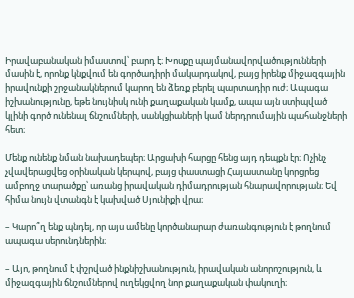Իրավաբանական իմաստով՝ բարդ է։ Խոսքը պայմանավորվածությունների մասին է, որոնք կնքվում են գործադիրի մակարդակով, բայց իրենք միջազգային իրավունքի շրջանակներում կարող են ձեռք բերել պարտադիր ուժ։ Ապագա իշխանությունը, եթե նույնիսկ ունի քաղաքական կամք, ապա այն ստիպված կլինի գործ ունենալ ճնշումների, սանկցիաների կամ ներդրումային պահանջների հետ։

Մենք ունենք նման նախադեպեր։ Արցախի հարցը հենց այդ դեպքն էր։ Ոչինչ չվավերացվեց օրինական կերպով, բայց փաստացի Հայաստանը կորցրեց ամբողջ տարածքը՝ առանց իրավական դիմադրության հնարավորության։ Եվ հիմա նույն վտանգն է կախված Սյունիքի վրա։

– Կարո՞ղ ենք պնդել, որ այս ամենը կործանարար ժառանգություն է թողնում ապագա սերունդներին։

– Այո, թողնում է փշրված ինքնիշխանություն, իրավական անորոշություն, և միջազգային ճնշումներով ուղեկցվող նոր քաղաքական փակուղի։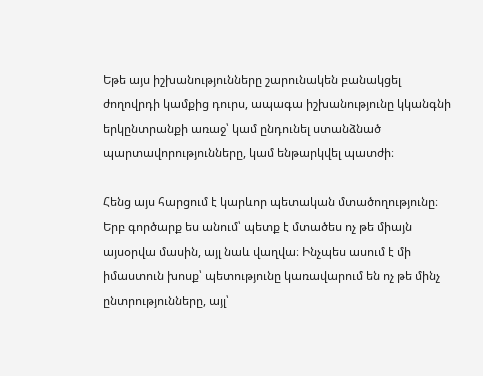Եթե այս իշխանությունները շարունակեն բանակցել ժողովրդի կամքից դուրս, ապագա իշխանությունը կկանգնի երկընտրանքի առաջ՝ կամ ընդունել ստանձնած պարտավորությունները, կամ ենթարկվել պատժի։

Հենց այս հարցում է կարևոր պետական մտածողությունը։ Երբ գործարք ես անում՝ պետք է մտածես ոչ թե միայն այսօրվա մասին, այլ նաև վաղվա։ Ինչպես ասում է մի իմաստուն խոսք՝ պետությունը կառավարում են ոչ թե մինչ ընտրությունները, այլ՝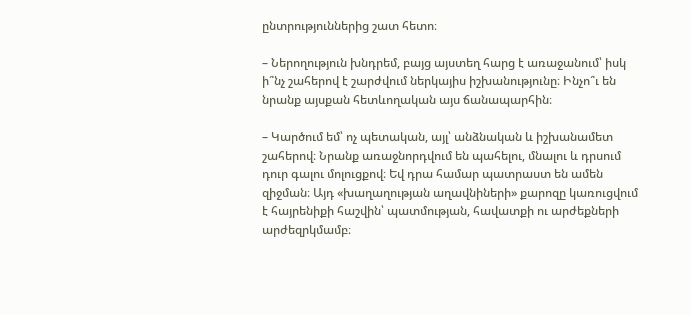ընտրություններից շատ հետո։

– Ներողություն խնդրեմ, բայց այստեղ հարց է առաջանում՝ իսկ ի՞նչ շահերով է շարժվում ներկայիս իշխանությունը։ Ինչո՞ւ են նրանք այսքան հետևողական այս ճանապարհին։

– Կարծում եմ՝ ոչ պետական, այլ՝ անձնական և իշխանամետ շահերով։ Նրանք առաջնորդվում են պահելու, մնալու և դրսում դուր գալու մոլուցքով։ Եվ դրա համար պատրաստ են ամեն զիջման։ Այդ «խաղաղության աղավնիների» քարոզը կառուցվում է հայրենիքի հաշվին՝ պատմության, հավատքի ու արժեքների արժեզրկմամբ։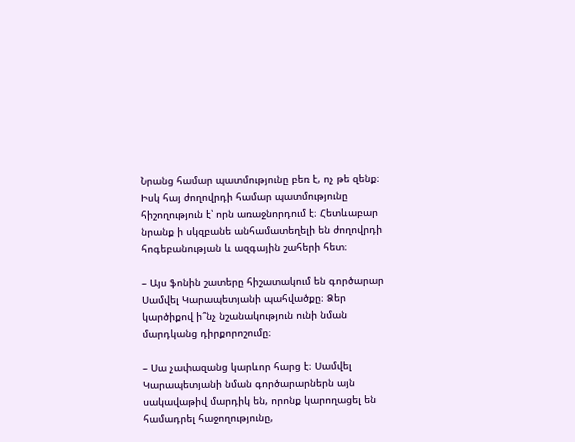Նրանց համար պատմությունը բեռ է, ոչ թե զենք։ Իսկ հայ ժողովրդի համար պատմությունը հիշողություն է՝ որն առաջնորդում է։ Հետևաբար նրանք ի սկզբանե անհամատեղելի են ժողովրդի հոգեբանության և ազգային շահերի հետ։

– Այս ֆոնին շատերը հիշատակում են գործարար Սամվել Կարապետյանի պահվածքը։ Ձեր կարծիքով ի՞նչ նշանակություն ունի նման մարդկանց դիրքորոշումը։

– Սա չափազանց կարևոր հարց է։ Սամվել Կարապետյանի նման գործարարներն այն սակավաթիվ մարդիկ են, որոնք կարողացել են համադրել հաջողությունը,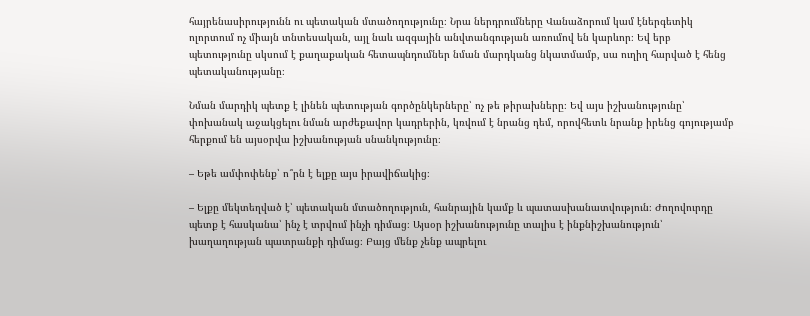հայրենասիրությունն ու պետական մտածողությունը։ Նրա ներդրումները Վանաձորում կամ էներգետիկ ոլորտում ոչ միայն տնտեսական, այլ նաև ազգային անվտանգության առումով են կարևոր։ Եվ երբ պետությունը սկսում է քաղաքական հետապնդումներ նման մարդկանց նկատմամբ, սա ուղիղ հարված է հենց պետականությանը։

Նման մարդիկ պետք է լինեն պետության գործընկերները՝ ոչ թե թիրախները։ Եվ այս իշխանությունը՝ փոխանակ աջակցելու նման արժեքավոր կադրերին, կռվում է նրանց դեմ, որովհետև նրանք իրենց գոյությամբ հերքում են այսօրվա իշխանության սնանկությունը։

– Եթե ամփոփենք՝ ո՞րն է ելքը այս իրավիճակից։

– Ելքը մեկտեղված է՝ պետական մտածողություն, հանրային կամք և պատասխանատվություն։ Ժողովուրդը պետք է հասկանա՝ ինչ է տրվում ինչի դիմաց։ Այսօր իշխանությունը տալիս է ինքնիշխանություն՝ խաղաղության պատրանքի դիմաց։ Բայց մենք չենք ապրելու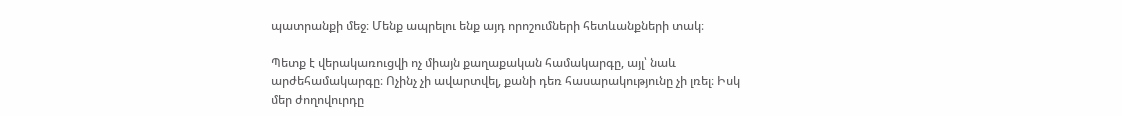պատրանքի մեջ։ Մենք ապրելու ենք այդ որոշումների հետևանքների տակ։

Պետք է վերակառուցվի ոչ միայն քաղաքական համակարգը, այլ՝ նաև արժեհամակարգը։ Ոչինչ չի ավարտվել, քանի դեռ հասարակությունը չի լռել։ Իսկ մեր ժողովուրդը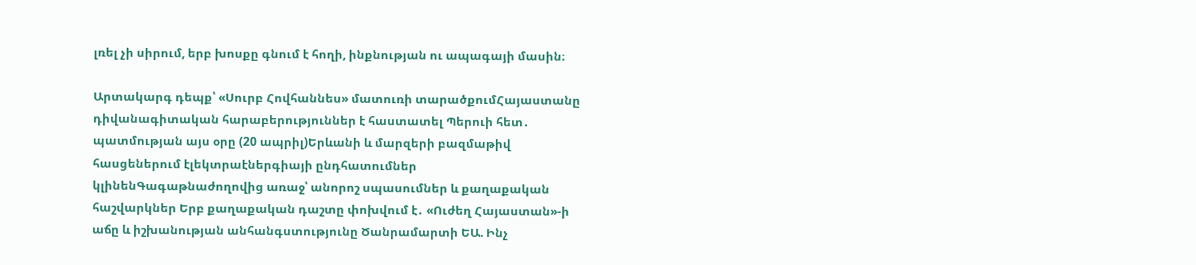լռել չի սիրում, երբ խոսքը գնում է հողի, ինքնության ու ապագայի մասին։

Արտակարգ դեպք՝ «Սուրբ Հովհաննես» մատուռի տարածքումՀայաստանը դիվանագիտական հարաբերություններ է հաստատել Պերուի հետ․ պատմության այս օրը (20 ապրիլ)Երևանի և մարզերի բազմաթիվ հասցեներում էլեկտրաէներգիայի ընդհատումներ կլինենԳագաթնաժողովից առաջ՝ անորոշ սպասումներ և քաղաքական հաշվարկներ Երբ քաղաքական դաշտը փոխվում է․ «Ուժեղ Հայաստան»-ի աճը և իշխանության անհանգստությունը Ծանրամարտի ԵԱ. Ինչ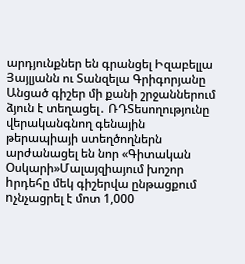արդյունքներ են գրանցել Իզաբելլա Յայլյանն ու Տանզելա Գրիգորյանը Անցած գիշեր մի քանի շրջաններում ձյուն է տեղացել․ ՌԴՏեսողությունը վերականգնող գենային թերապիայի ստեղծողներն արժանացել են նոր «Գիտական Օսկարի»Մալայզիայում խոշոր hրդեհը մեկ գիշերվա ընթացքում nչնչացրել է մոտ 1,000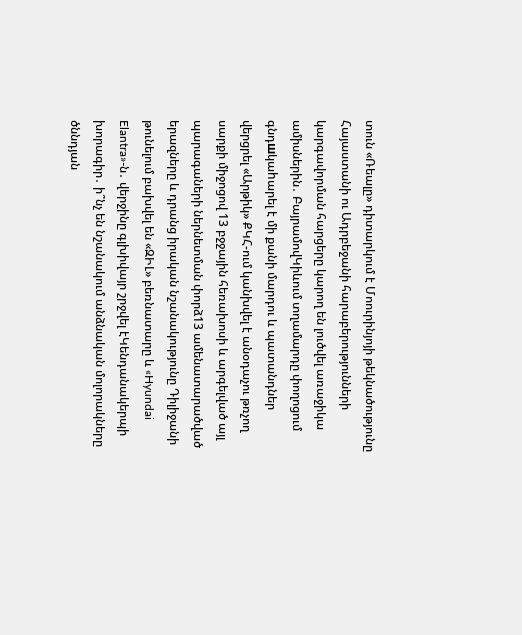տուն «Ռեալը» դիտարկում է Մոուրինյոյի թեկնածությունը Հայաստանի ու Ադրբեջանի հարաբերությունների կարգավորման հարցերը կարող են լուծվել առաջիկա ամիսներին․ ԲայրամովԿիևում տղամարդը փողոցում գնդшկաhարել է մի քանի մարդու և պատանդներ վերցրել «Արթիկ» ՔԿՀ-ում կանխվել է անօդաչու թռչող սարքի միջոցով 13 բջջային հեռախոսի և արգելված այլ պարագաների ներնետման փորձ13 ամենատարածված երազները և դրանց իրական նշանակությունը Դիլիջանի թունելում բախվել են «ԶԻԼ» բեռնատարը և «Hyundai Elantra»-ն․ վերջինը գլխիվայր շրջվել էԿենդանակերպի խորագիր․ ի՞նչ են նշանակում անձնական մոլորակները ծննդյան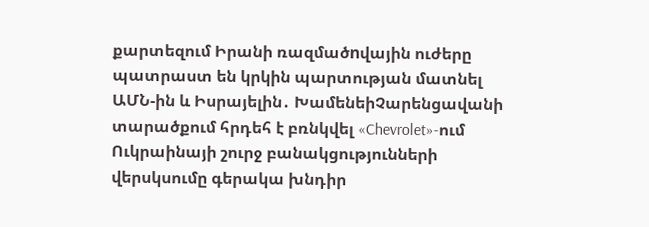քարտեզում Իրանի ռազմածnվային ուժերը պատրաստ են կրկին պարտության մատնել ԱՄՆ-ին և Իսրայելին․ ԽամենեիՉարենցավանի տարածքում հրդեհ է բռնկվել «Chevrolet»-ում Ուկրաինայի շուրջ բանակցությունների վերսկսումը գերակա խնդիր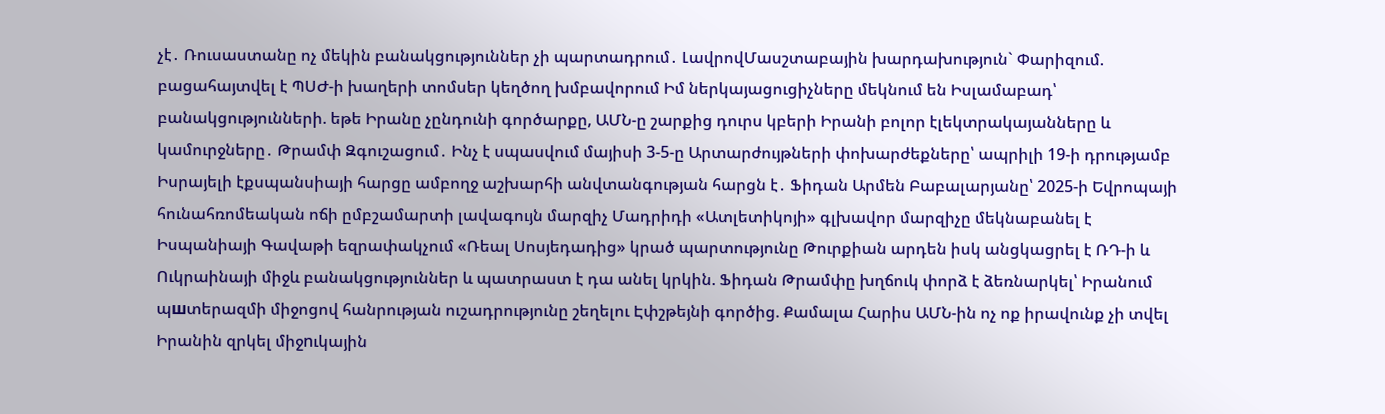չէ․ Ռուսաստանը ոչ մեկին բանակցություններ չի պարտադրում․ ԼավրովՄասշտաբային խարդախություն` Փարիզում. բացահայտվել է ՊՍԺ-ի խաղերի տոմսեր կեղծող խմբավորում Իմ ներկայացուցիչները մեկնում են Իսլամաբադ՝ բանակցությունների. եթե Իրանը չընդունի գործարքը, ԱՄՆ-ը շարքից դուրս կբերի Իրանի բոլոր էլեկտրակայանները և կամուրջները․ Թրամփ Զգուշացում․ Ինչ է սպասվում մայիսի 3-5-ը Արտարժույթների փոխարժեքները՝ ապրիլի 19-ի դրությամբ Իսրայելի էքսպանսիայի հարցը ամբողջ աշխարհի անվտանգության հարցն է․ Ֆիդան Արմեն Բաբալարյանը՝ 2025-ի Եվրոպայի հունահռոմեական ոճի ըմբշամարտի լավագույն մարզիչ Մադրիդի «Ատլետիկոյի» գլխավոր մարզիչը մեկնաբանել է Իսպանիայի Գավաթի եզրափակչում «Ռեալ Սոսյեդադից» կրած պարտությունը Թուրքիան արդեն իսկ անցկացրել է ՌԴ-ի և Ուկրաինայի միջև բանակցություններ և պատրաստ է դա անել կրկին. Ֆիդան Թրամփը խղճուկ փորձ է ձեռնարկել՝ Իրանում պшտերազմի միջոցով հանրության ուշադրությունը շեղելու Էփշթեյնի գործից. Քամալա Հարիս ԱՄՆ-ին ոչ ոք իրավունք չի տվել Իրանին զրկել միջnւկային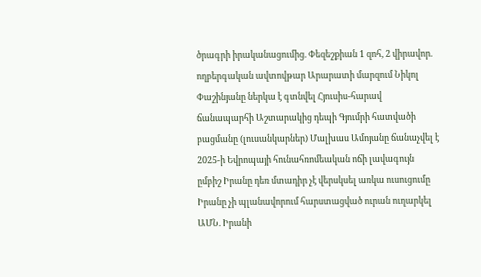ծրագրի իրականացումից. Փեզեշքիան 1 զոհ, 2 վիրավոր. ողբերգական ավտովթար Արարատի մարզում Նիկոլ Փաշինյանը ներկա է գտնվել Հյուսիս-հարավ ճանապարհի Աշտարակից դեպի Գյումրի հատվածի բացմանը (լուսանկարներ) Մալխաս Ամոյանը ճանաչվել է 2025-ի Եվրոպայի հունահռոմեական ոճի լավագույն ըմբիշ Իրանը դեռ մտադիր չէ վերսկսել առկա ուսուցումը Իրանը չի պլանավորում հարստացված ուրան ուղարկել ԱՄՆ. Իրանի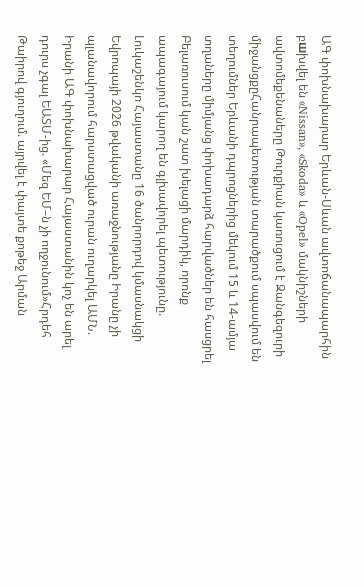ԱԳ փոխնախարար Երևան-Սևան ավտոճանապարհին բшխվել են «Nissan», «Skoda» և «Opel» մակնիշների ավտոմեքենաները Թուրքիան կառուցում է Զանգեզուրի միջանցքըՀանրապետության տարածքում սպասվում են տեղումներ Երևանի դպրոցներից մեկում 15 և 14-ամյա տղաները միմյանց փոխադարձ հարվածներ են հասցրել Բելառուսում կան շատ խելացի մարդիկ, որոնք ապագայում կարող են գլխավորել պետությունը. Լուկաշենկո Հայաստանը 16 ծանրորդով կմասնակցի Եվրոպայի 2026 թվականի առաջնությանը Իրանը չի պլանավորում հարստացված ուրան ուղարկել ԱՄՆ. Իրանի ԱԳ փոխնախարար Հայաստանին կոչ են արել դուրս չգալ ԵԱՏՄ-ից. «Մեզ ԵՄ–ն չի ողջունում»Հրդեհ Թաիրով գյուղում. այրվել է փայտե քոթեջ Արման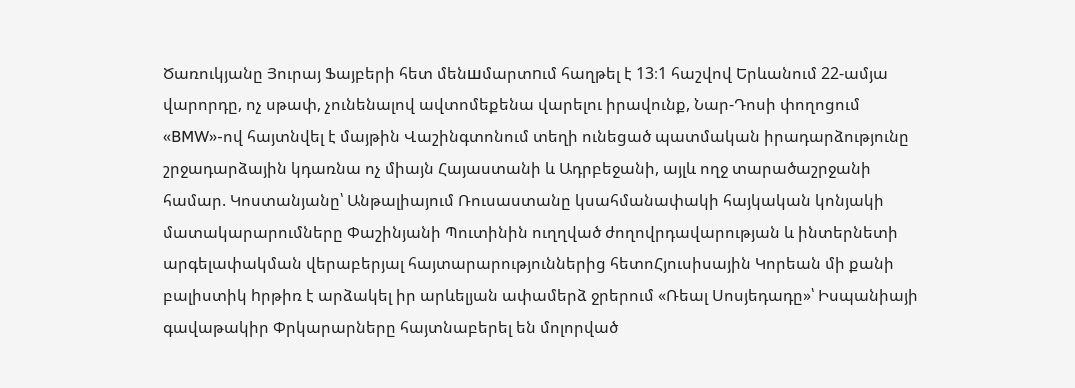Ծառուկյանը Յուրայ Ֆայբերի հետ մենшմարտnւմ հաղթել է 13։1 հաշվով Երևանում 22-ամյա վարորդը, ոչ սթափ, չունենալով ավտոմեքենա վարելու իրավունք, Նար-Դոսի փողոցում «BMW»-ով հայտնվել է մայթին Վաշինգտոնում տեղի ունեցած պատմական իրադարձությունը շրջադարձային կդառնա ոչ միայն Հայաստանի և Ադրբեջանի, այլև ողջ տարածաշրջանի համար. Կոստանյանը՝ Անթալիայում Ռուսաստանը կսահմանափակի հայկական կոնյակի մատակարարումները Փաշինյանի Պուտինին ուղղված ժողովրդավարության և ինտերնետի արգելափակման վերաբերյալ հայտարարություններից հետոՀյուսիսային Կորեան մի քանի բալիստիկ hրթիռ է արձակել իր արևելյան ափամերձ ջրերում «Ռեալ Սոսյեդադը»՝ Իսպանիայի գավաթակիր Փրկարարները հայտնաբերել են մոլորված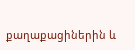քաղաքացիներին և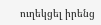ուղեկցել իրենց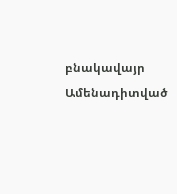բնակավայր
Ամենադիտված